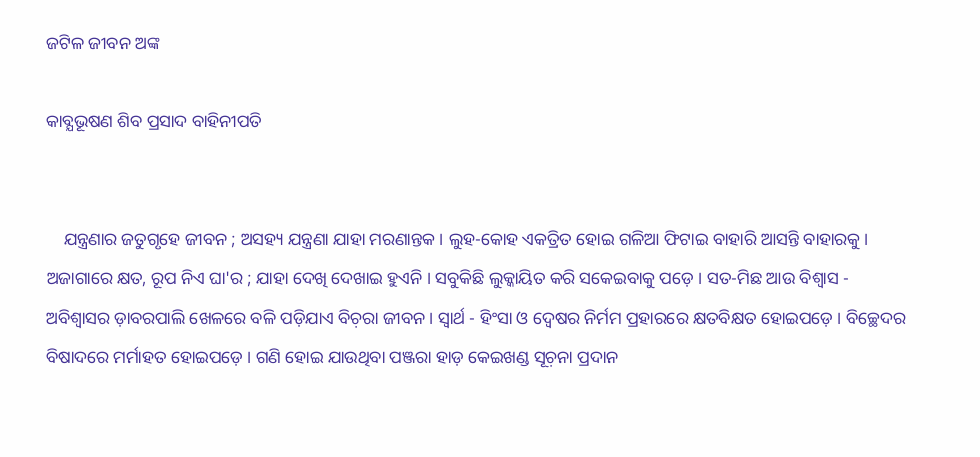ଜଟିଳ ଜୀବନ ଅଙ୍କ

କାବ୍ଯଭୂଷଣ ଶିବ ପ୍ରସାଦ ବାହିନୀପତି


    ଯନ୍ତ୍ରଣାର ଜତୁଗୃହେ ଜୀବନ ; ଅସହ୍ୟ ଯନ୍ତ୍ରଣା ଯାହା ମରଣାନ୍ତକ । ଲୁହ-କୋହ ଏକତ୍ରିତ ହୋଇ ଗଳିଆ ଫିଟାଇ ବାହାରି ଆସନ୍ତି ବାହାରକୁ । ଅଜାଗାରେ କ୍ଷତ, ରୂପ ନିଏ ଘା'ର ; ଯାହା ଦେଖି ଦେଖାଇ ହୁଏନି । ସବୁକିଛି ଲୁକ୍କାୟିତ କରି ସକେଇବାକୁ ପଡ଼େ । ସତ-ମିଛ ଆଉ ବିଶ୍ବାସ - ଅବିଶ୍ବାସର ଡ଼ାବରପାଲି ଖେଳରେ ବଳି ପଡ଼ିଯାଏ ବିଚ଼ରା ଜୀବନ । ସ୍ବାର୍ଥ - ହିଂସା ଓ ଦ୍ବେଷର ନିର୍ମମ ପ୍ରହାରରେ କ୍ଷତବିକ୍ଷତ ହୋଇପଡ଼େ । ବିଚ୍ଛେଦର ବିଷାଦରେ ମର୍ମାହତ ହୋଇପଡ଼େ । ଗଣି ହୋଇ ଯାଉଥିବା ପଞ୍ଜରା ହାଡ଼ କେଇଖଣ୍ଡ ସୂଚ଼ନା ପ୍ରଦାନ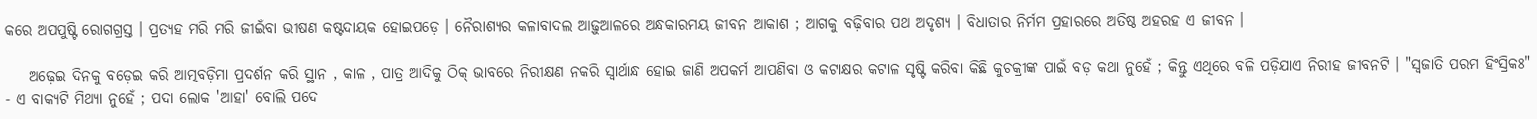କରେ ଅପପୁଷ୍ଟି ରୋଗଗ୍ରସ୍ତ । ପ୍ରତ୍ଯହ ମରି ମରି ଜୀଇଁବା ଭୀଷଣ କଷ୍ଟଦାୟକ ହୋଇପଡ଼େ । ନୈରାଶ୍ୟର କଳାବାଦଲ ଆଢ଼ୁଆଳରେ ଅନ୍ଧକାରମୟ ଜୀବନ ଆକାଶ ; ଆଗକୁ ବଢ଼ିବାର ପଥ ଅଦୃଶ୍ୟ । ବିଧାତାର ନିର୍ମମ ପ୍ରହାରରେ ଅତିଷ୍ଠ ଅହରହ ଏ ଜୀବନ ।

    ଅଢ଼େଇ ଦିନକୁ ବଡ଼େଇ କରି ଆତ୍ମବଡ଼ିମା ପ୍ରଦର୍ଶନ କରି ସ୍ଥାନ , କାଳ , ପାତ୍ର ଆଦିକୁ ଠିକ୍‌ ଭାବରେ ନିରୀକ୍ଷଣ ନକରି ସ୍ବାର୍ଥାନ୍ଧ ହୋଇ ଜାଣି ଅପକର୍ମ ଆପଣିବା ଓ କଟାକ୍ଷର କଟାଳ ସୃଷ୍ଟି କରିବା କିଛି କୁଚକ୍ରୀଙ୍କ ପାଇଁ ବଡ଼ କଥା ନୁହେଁ ; କିନ୍ତୁ ଏଥିରେ ବଳି ପଡ଼ିଯାଏ ନିରୀହ ଜୀବନଟି । "ସ୍ବଜାତି ପରମ ହିଂସ୍ରିକଃ" - ଏ ବାକ୍ଯଟି ମିଥ୍ୟା ନୁହେଁ ; ପଦା ଲୋକ 'ଆହା' ବୋଲି ପଦେ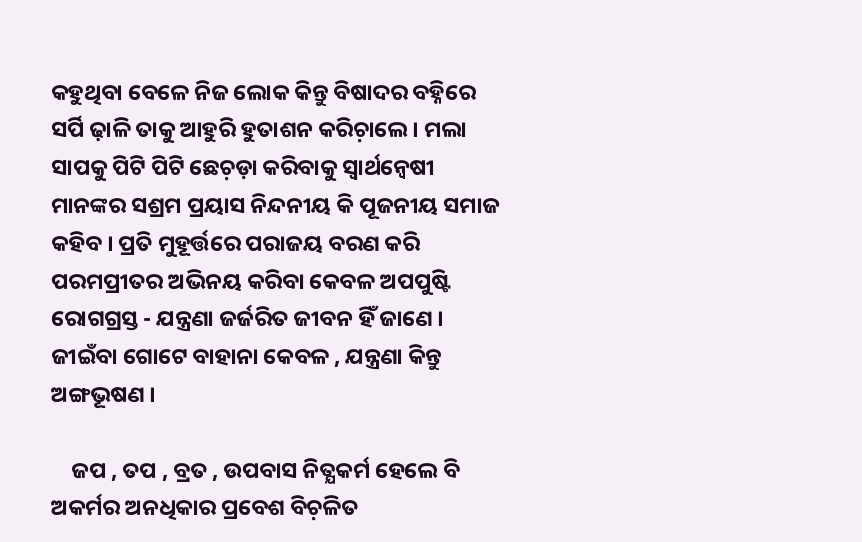କହୁଥିବା ବେଳେ ନିଜ ଲୋକ କିନ୍ତୁ ବିଷାଦର ବହ୍ନିରେ ସର୍ପି ଢ଼ାଳି ତାକୁ ଆହୁରି ହୁତାଶନ କରିଚ଼ାଲେ । ମଲା ସାପକୁ ପିଟି ପିଟି ଛେଚ଼ଡ଼ା କରିବାକୁ ସ୍ବାର୍ଥନ୍ବେଷୀ ମାନଙ୍କର ସଶ୍ରମ ପ୍ରୟାସ ନିନ୍ଦନୀୟ କି ପୂଜନୀୟ ସମାଜ କହିବ । ପ୍ରତି ମୁହୂର୍ତ୍ତରେ ପରାଜୟ ବରଣ କରି ପରମପ୍ରୀତର ଅଭିନୟ କରିବା କେବଳ ଅପପୁଷ୍ଟି ରୋଗଗ୍ରସ୍ତ - ଯନ୍ତ୍ରଣା ଜର୍ଜରିତ ଜୀବନ ହିଁ ଜାଣେ । ଜୀଇଁବା ଗୋଟେ ବାହାନା କେବଳ , ଯନ୍ତ୍ରଣା କିନ୍ତୁ ଅଙ୍ଗଭୂଷଣ ।

    ଜପ , ତପ , ବ୍ରତ , ଉପବାସ ନିତ୍ଯକର୍ମ ହେଲେ ବି ଅକର୍ମର ଅନଧିକାର ପ୍ରବେଶ ବିଚ଼ଳିତ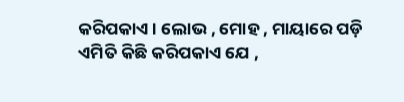କରିପକାଏ । ଲୋଭ , ମୋହ , ମାୟାରେ ପଡ଼ି ଏମିତି କିଛି କରିପକାଏ ଯେ ,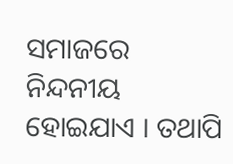ସମାଜରେ ନିନ୍ଦନୀୟ ହୋଇଯାଏ । ତଥାପି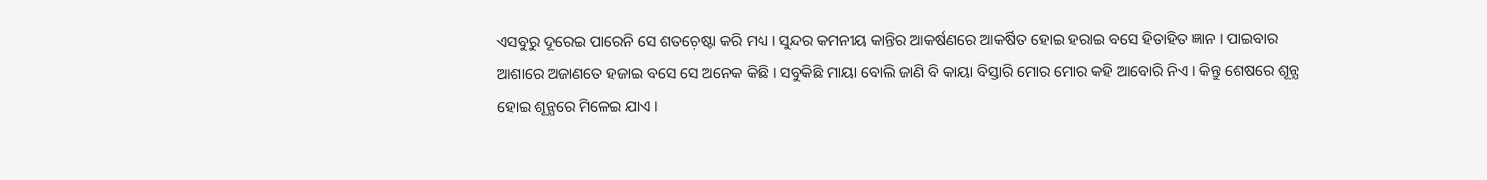ଏସବୁରୁ ଦୂରେଇ ପାରେନି ସେ ଶତଚ଼େଷ୍ଟା କରି ମଧ୍ୟ । ସୁନ୍ଦର କମନୀୟ କାନ୍ତିର ଆକର୍ଷଣରେ ଆକର୍ଷିତ ହୋଇ ହରାଇ ବସେ ହିତାହିତ ଜ୍ଞାନ । ପାଇବାର ଆଶାରେ ଅଜାଣତେ ହଜାଇ ବସେ ସେ ଅନେକ କିଛି । ସବୁକିଛି ମାୟା ବୋଲି ଜାଣି ବି କାୟା ବିସ୍ତାରି ମୋର ମୋର କହି ଆବୋରି ନିଏ । କିନ୍ତୁ ଶେଷରେ ଶୂନ୍ଯ ହୋଇ ଶୂନ୍ଯରେ ମିଳେଇ ଯାଏ ।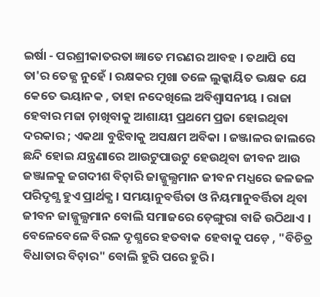ଇର୍ଷା - ପରଶ୍ରୀକାତରତା ଜ୍ଞାତେ ମରଣର ଆବହ । ତଥାପି ସେ ତା'ର ତେଜ୍ଯ ନୁହେଁ । ରକ୍ଷକର ମୁଖା ତଳେ ଲୁକ୍କାୟିତ ଭକ୍ଷକ ଯେ କେତେ ଭୟାନକ , ତାହା ନଦେଖିଲେ ଅବିଶ୍ବାସନୀୟ । ରାଜା ହେବାର ମଜା ଚ଼ାଖିବାକୁ ଆଶାୟୀ ପ୍ରଥମେ ପ୍ରଜା ହୋଇଥିବା ଦରକାର ; ଏକଥା ବୁଝିବାକୁ ଅସକ୍ଷମ ଅବିକା । ଜଞ୍ଜାଳର ଜାଲରେ ଛନ୍ଦି ହୋଇ ଯନ୍ତ୍ରଣାରେ ଆଉଟୁପାଉଟୁ ହେଉଥିବା ଜୀବନ ଆଉ ଜଞ୍ଜାଳକୁ ଜଗଦୀଶ ବିଚ଼ାରି ଜାଜ୍ଜୁଲ୍ଯମାନ ଜୀବନ ମଧ୍ଯରେ ଜଳଜଳ ପରିଦୃଶ୍ଯ ହୁଏ ପ୍ରାର୍ଥକ୍ଯ । ସମୟାନୁବର୍ତ୍ତିତା ଓ ନିୟମାନୁବର୍ତ୍ତିତା ଥିବା ଜୀବନ ଜାଜ୍ଜୁଲ୍ଯମାନ ବୋଲି ସମାଜରେ ଡ଼େଙ୍ଗୁରା ବାଜି ଉଠିଥାଏ । ବେଳେବେଳେ ବିରଳ ଦୃଶ୍ଯରେ ହତବାକ ହେବାକୁ ପଡ଼େ , "ବିଚିତ୍ର ବିଧାତାର ବିଚ଼ାର" ବୋଲି ହୁରି ପରେ ହୁରି ।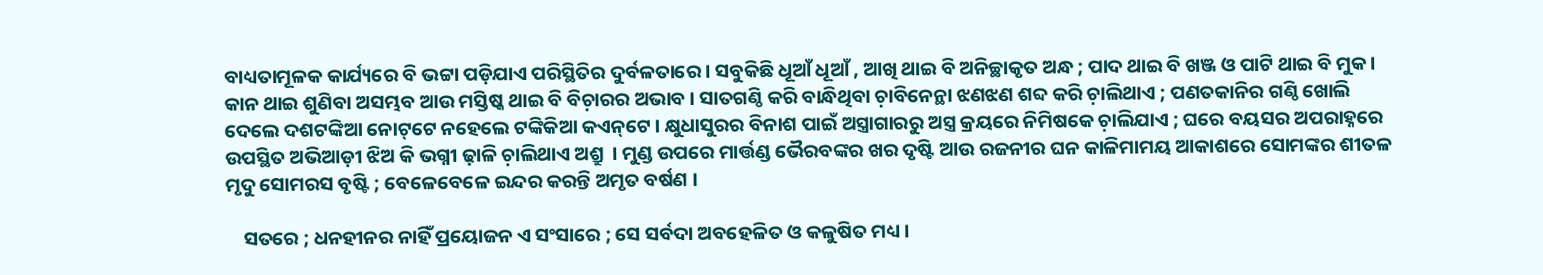ବାଧ୍ୟତାମୂଳକ କାର୍ଯ୍ୟରେ ବି ଭଟ୍ଟା ପଡ଼ିଯାଏ ପରିସ୍ଥିତିର ଦୁର୍ବଳତାରେ । ସବୁକିଛି ଧୂଆଁ ଧୂଆଁ , ଆଖି ଥାଇ ବି ଅନିଚ୍ଛାକୃତ ଅନ୍ଧ ; ପାଦ ଥାଇ ବି ଖଞ୍ଜ ଓ ପାଟି ଥାଇ ବି ମୁକ । କାନ ଥାଇ ଶୁଣିବା ଅସମ୍ଭବ ଆଉ ମସ୍ତିଷ୍କ ଥାଇ ବି ବିଚ଼ାରର ଅଭାବ । ସାତଗଣ୍ଠି କରି ବାନ୍ଧିଥିବା ଚ଼ାବିନେନ୍ଥା ଝଣଝଣ ଶବ୍ଦ କରି ଚ଼ାଲିଥାଏ ; ପଣତକାନିର ଗଣ୍ଠି ଖୋଲି ଦେଲେ ଦଶଟଙ୍କିଆ ନୋଟ୍‌ଟେ ନହେଲେ ଟଙ୍କିକିଆ କଏନ୍‌ଟେ । କ୍ଷୁଧାସୁରର ବିନାଶ ପାଇଁ ଅସ୍ତ୍ରାଗାରରୁ ଅସ୍ତ୍ର କ୍ରୟରେ ନିମିଷକେ ଚ଼ାଲିଯାଏ ; ଘରେ ବୟସର ଅପରାହ୍ନରେ ଉପସ୍ଥିତ ଅଭିଆଡ଼ୀ ଝିଅ କି ଭଗ୍ନୀ ଢ଼ାଳି ଚ଼ାଲିଥାଏ ଅଶ୍ରୁ  । ମୁଣ୍ଡ ଉପରେ ମାର୍ତ୍ତଣ୍ଡ ଭୈରବଙ୍କର ଖର ଦୃଷ୍ଟି ଆଉ ରଜନୀର ଘନ କାଳିମାମୟ ଆକାଶରେ ସୋମଙ୍କର ଶୀତଳ ମୃଦୁ ସୋମରସ ବୃଷ୍ଟି ; ବେଳେବେଳେ ଇନ୍ଦର କରନ୍ତି ଅମୃତ ବର୍ଷଣ ।

    ସତରେ ; ଧନହୀନର ନାହିଁ ପ୍ରୟୋଜନ ଏ ସଂସାରେ ; ସେ ସର୍ବଦା ଅବହେଳିତ ଓ କଳୁଷିତ ମଧ୍ୟ ।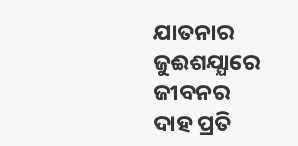ଯାତନାର ଜୁଈଶଯ୍ଯାରେ ଜୀବନର ଦାହ ପ୍ରତି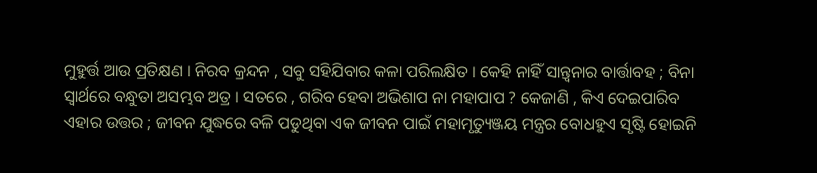ମୁହୁର୍ତ୍ତ ଆଉ ପ୍ରତିକ୍ଷଣ । ନିରବ କ୍ରନ୍ଦନ , ସବୁ ସହିଯିବାର କଳା ପରିଲକ୍ଷିତ । କେହି ନାହିଁ ସାନ୍ତ୍ବନାର ବାର୍ତ୍ତାବହ ; ବିନା ସ୍ବାର୍ଥରେ ବନ୍ଧୁତା ଅସମ୍ଭବ ଅତ୍ର । ସତରେ , ଗରିବ ହେବା ଅଭିଶାପ ନା ମହାପାପ ? କେଜାଣି , କିଏ ଦେଇପାରିବ ଏହାର ଉତ୍ତର ; ଜୀବନ ଯୁଦ୍ଧରେ ବଳି ପଡୁଥିବା ଏକ ଜୀବନ ପାଇଁ ମହାମୃତ୍ୟୁଞ୍ଜୟ ମନ୍ତ୍ରର ବୋଧହୁଏ ସୃଷ୍ଟି ହୋଇନି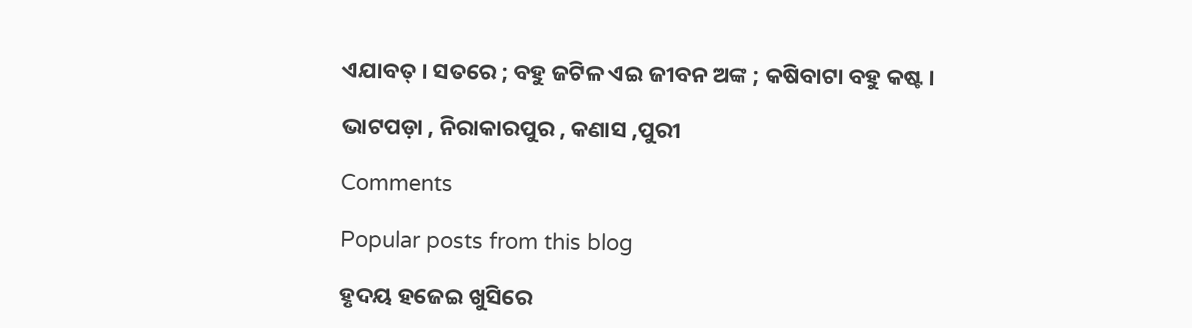ଏଯାବତ୍‌ । ସତରେ ; ବହୁ ଜଟିଳ ଏଇ ଜୀବନ ଅଙ୍କ ; କଷିବାଟା ବହୁ କଷ୍ଟ ।

ଭାଟପଡ଼ା , ନିରାକାରପୁର , କଣାସ ,ପୁରୀ

Comments

Popular posts from this blog

ହୃଦୟ ହଜେଇ ଖୁସିରେ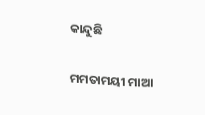କାନ୍ଦୁଛି

ମମତାମୟୀ ମାଆ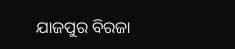ଯାଜପୁର ବିରଜା